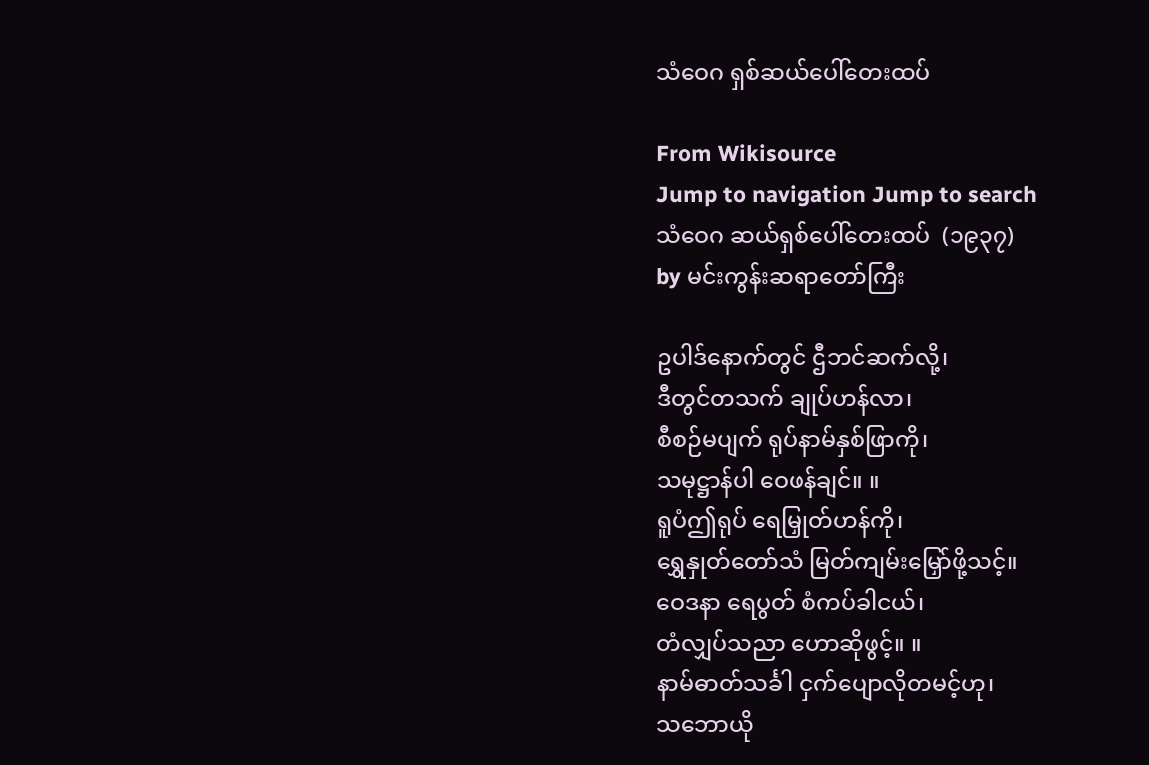သံဝေဂ ရှစ်ဆယ်ပေါ်တေးထပ်

From Wikisource
Jump to navigation Jump to search
သံဝေဂ ဆယ်ရှစ်ပေါ်တေးထပ်  (၁၉၃၇)
by မင်းကွန်းဆရာတော်ကြီး

ဥပါဒ်နောက်တွင် ဌီဘင်ဆက်လို့၊
ဒီတွင်တသက် ချုပ်ဟန်လာ၊
စီစဉ်မပျက် ရုပ်နာမ်နှစ်ဖြာကို၊
သမုဋ္ဌာန်ပါ ဝေဖန်ချင်။ ။
ရူပံဤရုပ် ရေမြှုတ်ဟန်ကို၊
ရွှေနှုတ်တော်သံ မြတ်ကျမ်းမြှော်ဖို့သင့်။
ဝေဒနာ ရေပွတ် စံကပ်ခါငယ်၊
တံလျှပ်သညာ ဟောဆိုဖွင့်။ ။
နာမ်ဓာတ်သင်္ခါ ငှက်ပျောလိုတမင့်ဟု၊
သဘောယို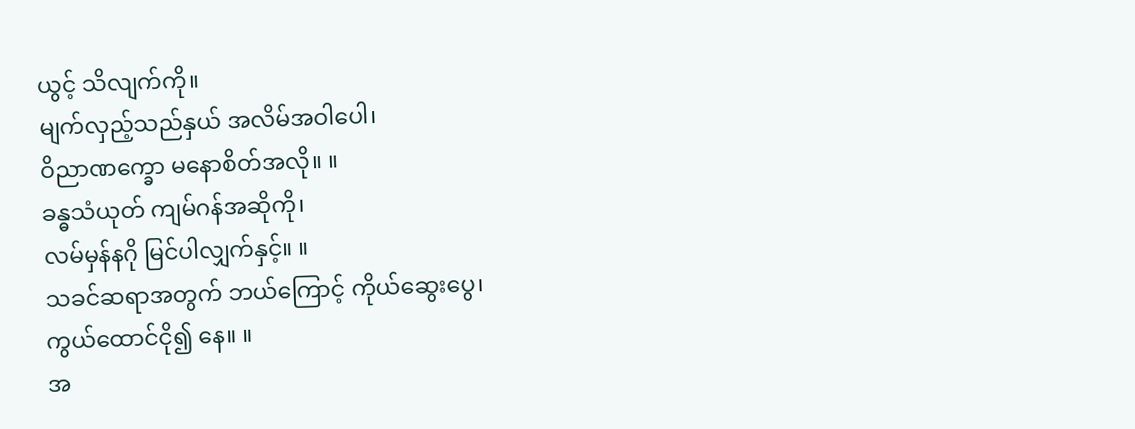ယွင့် သိလျက်ကို။
မျက်လှည့်သည်နှယ် အလိမ်အဝါပေါ၊
ဝိညာဏက္ခော မနောစိတ်အလို။ ။
ခန္ဓသံယုတ် ကျမ်ဂန်အဆိုကို၊
လမ်မှန်နဂို မြင်ပါလျှက်နှင့်။ ။
သခင်ဆရာအတွက် ဘယ်ကြောင့် ကိုယ်ဆွေးပွေ၊
ကွယ်ထောင်ငို၍ နေ။ ။
အ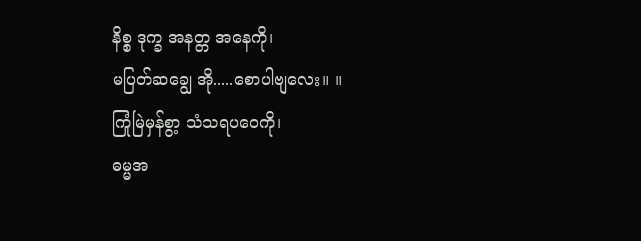နိစ္စ ဒုက္ခ အနတ္တ အနေကို၊
မပြတ်ဆချွေ အို.....စောပါဗျလေး။ ။
ကြုံမြဲမှန်စွာ့ သံသရပဝေကို၊
ဓမ္မအ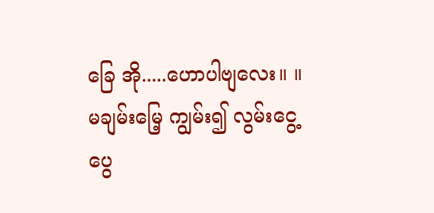ခြေ အို.....ဟောပါဗျလေး။ ။
မချမ်းမြေ့ ကျွမ်း၍ လွမ်းငွေ့ ပွေ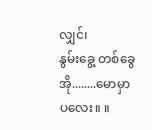လျှင်၊
နွမ်းခွေ့ တစ်ခွေ အို........မောမှာပလေး။ ။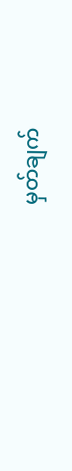မှတ်ချက်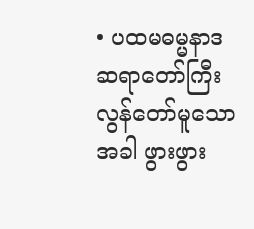• ပထမဓမ္မနာဒဆရာတော်ကြီး လွန်တော်မူသောအခါ ဖွားဖွား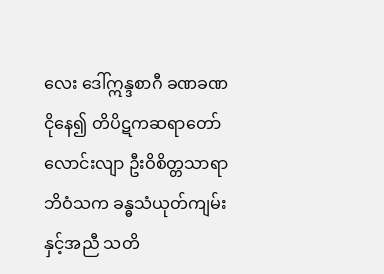လေး ဒေါ်ဣန္ဒစာဂီ ခဏခဏ ငိုနေ၍ တိပိဋကဆရာတော်လောင်းလျာ ဦးဝိစိတ္တသာရာဘိဝံသက ခန္ဓသံယုတ်ကျမ်းနှင့်အညီ သတိ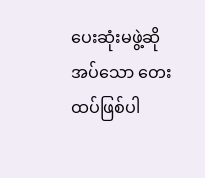ပေးဆုံးမဖွဲ့ဆိုအပ်သော တေးထပ်ဖြစ်ပါ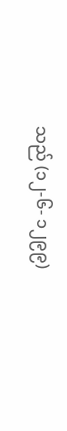သည် (၁၂-၆- ၁၂၉၉)